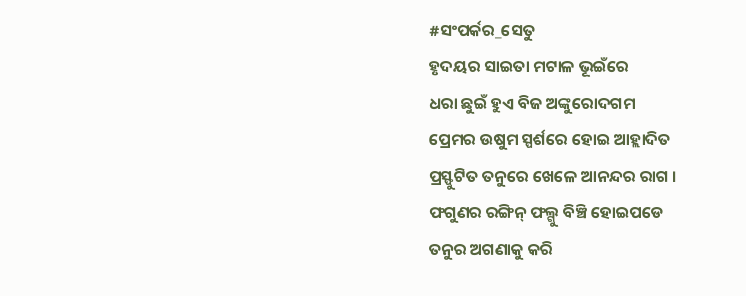#ସଂପର୍କର_ସେତୁ
ହୃଦୟର ସାଇତା ମଟାଳ ଭୂଇଁରେ
ଧରା ଛୁଇଁ ହୁଏ ବିଜ ଅଙ୍କୁରୋଦଗମ
ପ୍ରେମର ଉଷୁମ ସ୍ପର୍ଶରେ ହୋଇ ଆହ୍ଲାଦିତ
ପ୍ରସ୍ଫୁଟିତ ତନୁରେ ଖେଳେ ଆନନ୍ଦର ରାଗ ।
ଫଗୁଣର ରଙ୍ଗିନ୍ ଫଲ୍ଗୁ ବିଞ୍ଚି ହୋଇପଡେ
ତନୁର ଅଗଣାକୁ କରି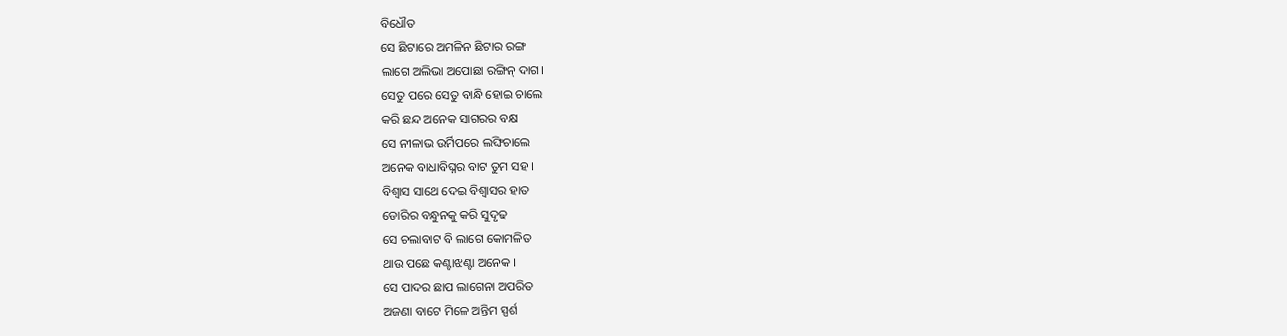ବିଧୌତ
ସେ ଛିଟାରେ ଅମଳିନ ଛିଟାର ରଙ୍ଗ
ଲାଗେ ଅଲିଭା ଅପୋଛା ରଙ୍ଗିନ୍ ଦାଗ।
ସେତୁ ପରେ ସେତୁ ବାନ୍ଧି ହୋଇ ଚାଲେ
କରି ଛନ୍ଦ ଅନେକ ସାଗରର ବକ୍ଷ
ସେ ନୀଳାଭ ଉର୍ମିପରେ ଲଙ୍ଘିଚାଲେ
ଅନେକ ବାଧାବିଘ୍ନର ବାଟ ତୁମ ସହ ।
ବିଶ୍ବାସ ସାଥେ ଦେଇ ବିଶ୍ବାସର ହାତ
ଡୋରିର ବନ୍ଧୁନକୁ କରି ସୁଦୃଢ
ସେ ଚଲାବାଟ ବି ଲାଗେ କୋମଳିତ
ଥାଉ ପଛେ କଣ୍ଟାଝଣ୍ଟା ଅନେକ ।
ସେ ପାଦର ଛାପ ଲାଗେନା ଅପରିତ
ଅଜଣା ବାଟେ ମିଳେ ଅନ୍ତିମ ସ୍ପର୍ଶ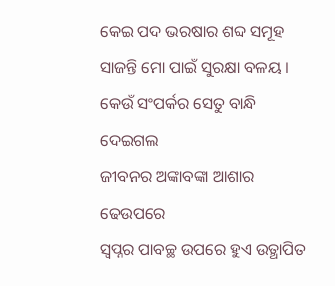କେଇ ପଦ ଭରଷାର ଶବ୍ଦ ସମୂହ
ସାଜନ୍ତି ମୋ ପାଇଁ ସୁରକ୍ଷା ବଳୟ ।
କେଉଁ ସଂପର୍କର ସେତୁ ବାନ୍ଧି ଦେଇଗଲ
ଜୀବନର ଅଙ୍କାବଙ୍କା ଆଶାର ଢେଉପରେ
ସ୍ୱପ୍ନର ପାବଚ୍ଛ ଉପରେ ହୁଏ ଉତ୍ଥାପିତ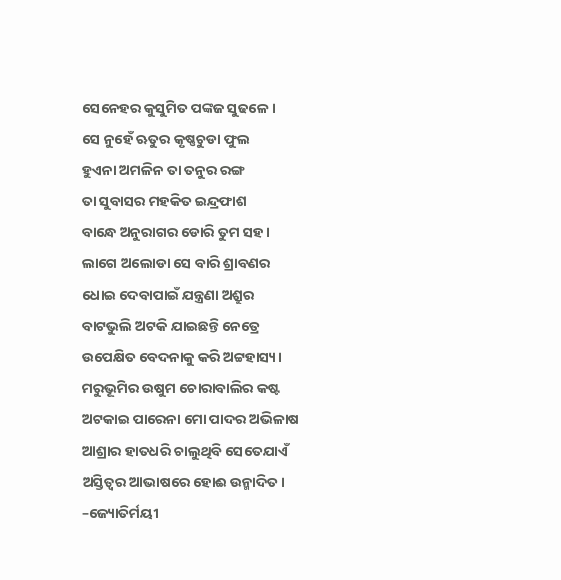ସେନେହର କୁସୁମିତ ପଙ୍କଜ ସୁଢଳେ ।
ସେ ନୁହେଁ ଋତୁର କୃଷ୍ଣଚୁଡା ଫୁଲ
ହୁଏନା ଅମଳିନ ତା ତନୁର ରଙ୍ଗ
ତା ସୁବାସର ମହକିତ ଇନ୍ଦ୍ରଫାଶ
ବାନ୍ଧେ ଅନୁରାଗର ଡୋରି ତୁମ ସହ।
ଲାଗେ ଅଲୋଡା ସେ ବାରି ଶ୍ରାବଣର
ଧୋଇ ଦେବାପାଇଁ ଯନ୍ତ୍ରଣା ଅଶ୍ରୁର
ବାଟଭୁଲି ଅଟକି ଯାଇଛନ୍ତି ନେତ୍ରେ
ଉପେକ୍ଷିତ ବେଦନାକୁ କରି ଅଟ୍ଟହାସ୍ୟ।
ମରୁଭୂମିର ଉଷୁମ ଚୋରାବାଲିର କଷ୍ଟ
ଅଟକାଇ ପାରେନା ମୋ ପାଦର ଅଭିଳାଷ
ଆଶ୍ରାର ହାତଧରି ଚାଲୁଥିବି ସେତେଯାଏଁ
ଅସ୍ତିତ୍ବର ଆଭାଷରେ ହୋଈ ଉନ୍ମାଦିତ।
–ଜ୍ୟୋତିର୍ମୟୀ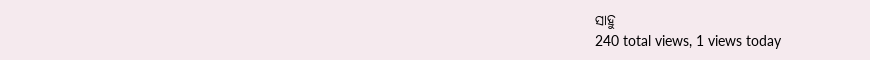ସାହୁ
240 total views, 1 views today